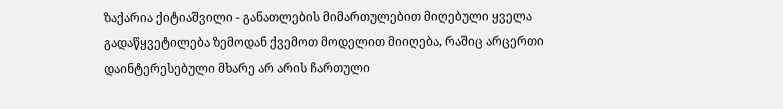ზაქარია ქიტიაშვილი - განათლების მიმართულებით მიღებული ყველა გადაწყვეტილება ზემოდან ქვემოთ მოდელით მიიღება, რაშიც არცერთი დაინტერესებული მხარე არ არის ჩართული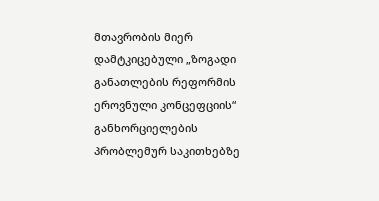მთავრობის მიერ დამტკიცებული „ზოგადი განათლების რეფორმის ეროვნული კონცეფციის“ განხორციელების პრობლემურ საკითხებზე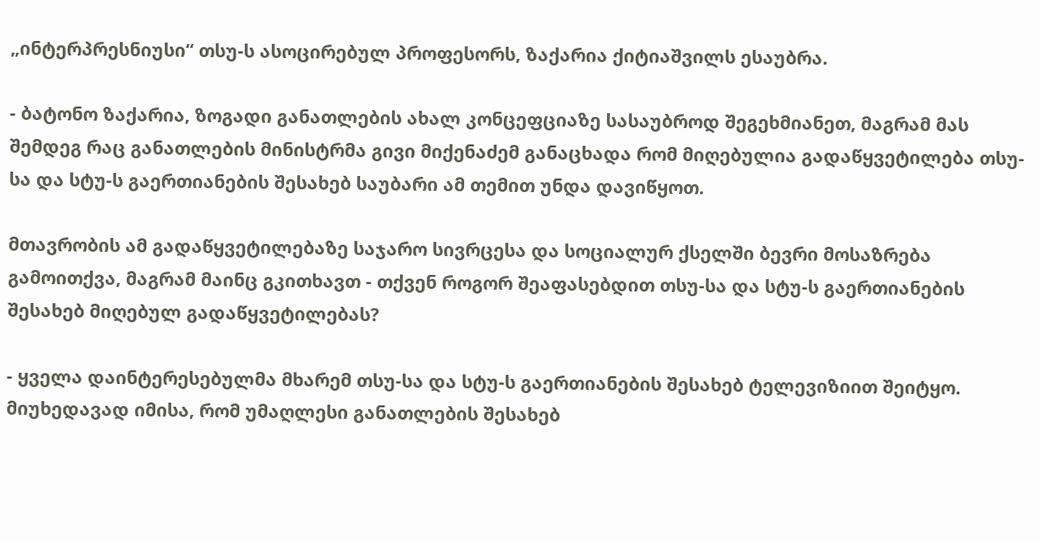„ინტერპრესნიუსი“ თსუ-ს ასოცირებულ პროფესორს, ზაქარია ქიტიაშვილს ესაუბრა.

- ბატონო ზაქარია, ზოგადი განათლების ახალ კონცეფციაზე სასაუბროდ შეგეხმიანეთ, მაგრამ მას შემდეგ რაც განათლების მინისტრმა გივი მიქენაძემ განაცხადა რომ მიღებულია გადაწყვეტილება თსუ-სა და სტუ-ს გაერთიანების შესახებ საუბარი ამ თემით უნდა დავიწყოთ.

მთავრობის ამ გადაწყვეტილებაზე საჯარო სივრცესა და სოციალურ ქსელში ბევრი მოსაზრება გამოითქვა, მაგრამ მაინც გკითხავთ - თქვენ როგორ შეაფასებდით თსუ-სა და სტუ-ს გაერთიანების შესახებ მიღებულ გადაწყვეტილებას?

- ყველა დაინტერესებულმა მხარემ თსუ-სა და სტუ-ს გაერთიანების შესახებ ტელევიზიით შეიტყო. მიუხედავად იმისა, რომ უმაღლესი განათლების შესახებ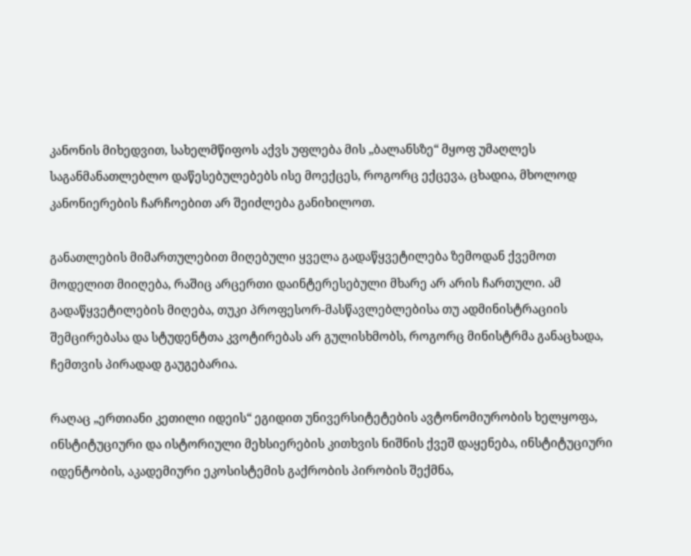კანონის მიხედვით, სახელმწიფოს აქვს უფლება მის „ბალანსზე“ მყოფ უმაღლეს საგანმანათლებლო დაწესებულებებს ისე მოექცეს, როგორც ექცევა, ცხადია, მხოლოდ კანონიერების ჩარჩოებით არ შეიძლება განიხილოთ.

განათლების მიმართულებით მიღებული ყველა გადაწყვეტილება ზემოდან ქვემოთ მოდელით მიიღება, რაშიც არცერთი დაინტერესებული მხარე არ არის ჩართული. ამ გადაწყვეტილების მიღება, თუკი პროფესორ-მასწავლებლებისა თუ ადმინისტრაციის შემცირებასა და სტუდენტთა კვოტირებას არ გულისხმობს, როგორც მინისტრმა განაცხადა, ჩემთვის პირადად გაუგებარია.

რაღაც „ერთიანი კეთილი იდეის“ ეგიდით უნივერსიტეტების ავტონომიურობის ხელყოფა, ინსტიტუციური და ისტორიული მეხსიერების კითხვის ნიშნის ქვეშ დაყენება, ინსტიტუციური იდენტობის, აკადემიური ეკოსისტემის გაქრობის პირობის შექმნა,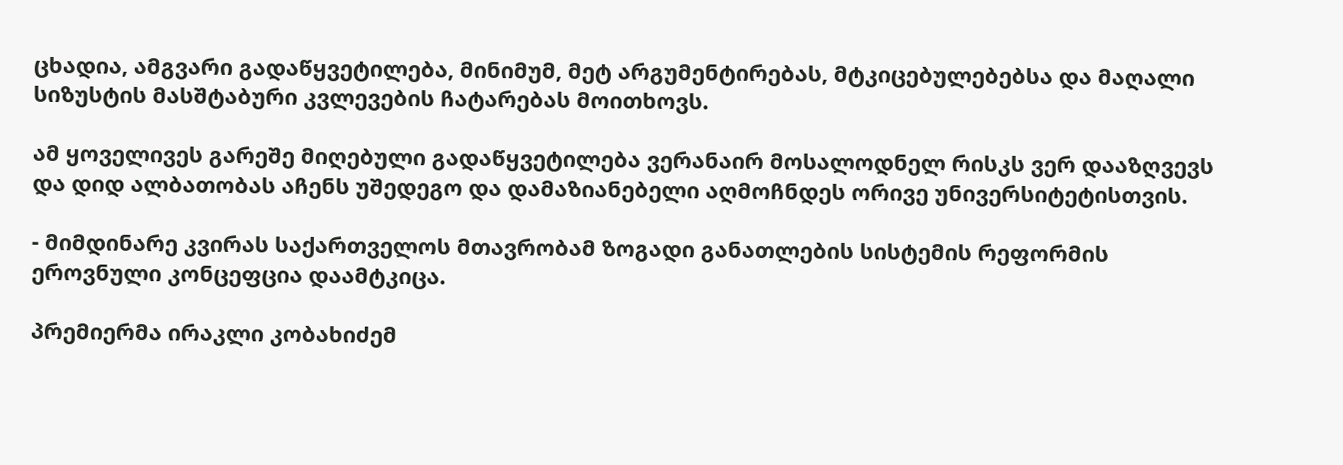ცხადია, ამგვარი გადაწყვეტილება, მინიმუმ, მეტ არგუმენტირებას, მტკიცებულებებსა და მაღალი სიზუსტის მასშტაბური კვლევების ჩატარებას მოითხოვს.

ამ ყოველივეს გარეშე მიღებული გადაწყვეტილება ვერანაირ მოსალოდნელ რისკს ვერ დააზღვევს და დიდ ალბათობას აჩენს უშედეგო და დამაზიანებელი აღმოჩნდეს ორივე უნივერსიტეტისთვის.

- მიმდინარე კვირას საქართველოს მთავრობამ ზოგადი განათლების სისტემის რეფორმის ეროვნული კონცეფცია დაამტკიცა.

პრემიერმა ირაკლი კობახიძემ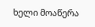ხელი მოაწერა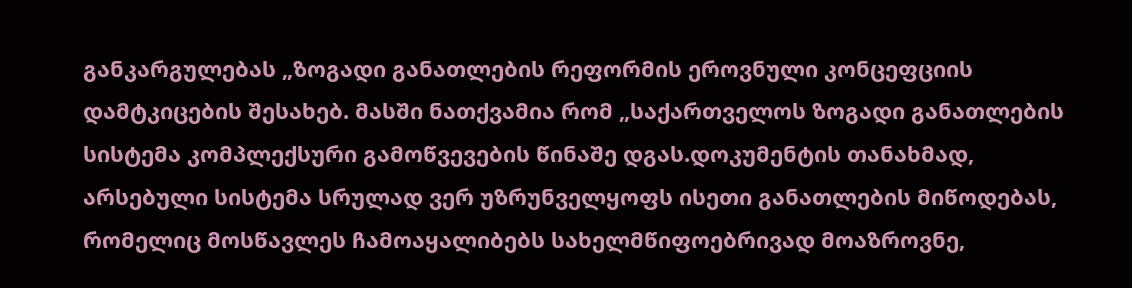განკარგულებას „ზოგადი განათლების რეფორმის ეროვნული კონცეფციის დამტკიცების შესახებ. მასში ნათქვამია რომ „საქართველოს ზოგადი განათლების სისტემა კომპლექსური გამოწვევების წინაშე დგას.დოკუმენტის თანახმად, არსებული სისტემა სრულად ვერ უზრუნველყოფს ისეთი განათლების მიწოდებას, რომელიც მოსწავლეს ჩამოაყალიბებს სახელმწიფოებრივად მოაზროვნე,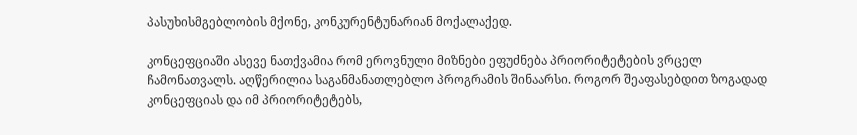პასუხისმგებლობის მქონე, კონკურენტუნარიან მოქალაქედ.

კონცეფციაში ასევე ნათქვამია რომ ეროვნული მიზნები ეფუძნება პრიორიტეტების ვრცელ ჩამონათვალს. აღწერილია საგანმანათლებლო პროგრამის შინაარსი. როგორ შეაფასებდით ზოგადად კონცეფციას და იმ პრიორიტეტებს,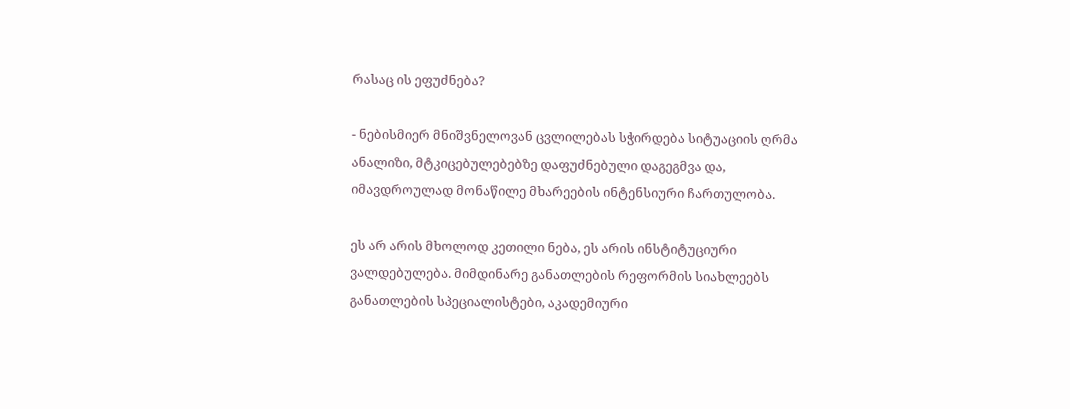რასაც ის ეფუძნება?

- ნებისმიერ მნიშვნელოვან ცვლილებას სჭირდება სიტუაციის ღრმა ანალიზი, მტკიცებულებებზე დაფუძნებული დაგეგმვა და, იმავდროულად მონაწილე მხარეების ინტენსიური ჩართულობა.

ეს არ არის მხოლოდ კეთილი ნება, ეს არის ინსტიტუციური ვალდებულება. მიმდინარე განათლების რეფორმის სიახლეებს განათლების სპეციალისტები, აკადემიური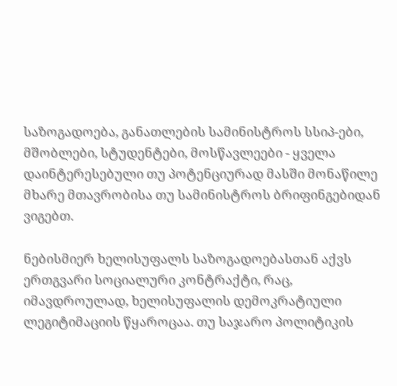საზოგადოება, განათლების სამინისტროს სსიპ-ები, მშობლები, სტუდენტები, მოსწავლეები - ყველა დაინტერესებული თუ პოტენციურად მასში მონაწილე მხარე მთავრობისა თუ სამინისტროს ბრიფინგებიდან ვიგებთ.

ნებისმიერ ხელისუფალს საზოგადოებასთან აქვს ერთგვარი სოციალური კონტრაქტი, რაც, იმავდროულად, ხელისუფალის დემოკრატიული ლეგიტიმაციის წყაროცაა. თუ საჯარო პოლიტიკის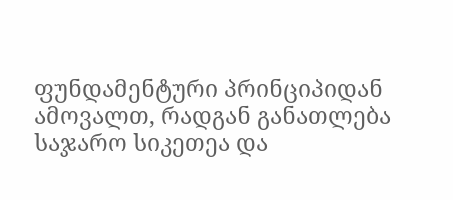ფუნდამენტური პრინციპიდან ამოვალთ, რადგან განათლება საჯარო სიკეთეა და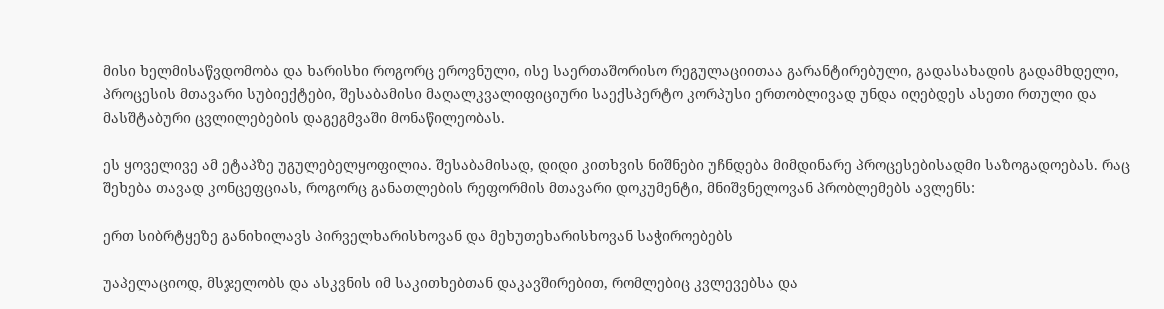მისი ხელმისაწვდომობა და ხარისხი როგორც ეროვნული, ისე საერთაშორისო რეგულაციითაა გარანტირებული, გადასახადის გადამხდელი, პროცესის მთავარი სუბიექტები, შესაბამისი მაღალკვალიფიციური საექსპერტო კორპუსი ერთობლივად უნდა იღებდეს ასეთი რთული და მასშტაბური ცვლილებების დაგეგმვაში მონაწილეობას.

ეს ყოველივე ამ ეტაპზე უგულებელყოფილია. შესაბამისად, დიდი კითხვის ნიშნები უჩნდება მიმდინარე პროცესებისადმი საზოგადოებას. რაც შეხება თავად კონცეფციას, როგორც განათლების რეფორმის მთავარი დოკუმენტი, მნიშვნელოვან პრობლემებს ავლენს:

ერთ სიბრტყეზე განიხილავს პირველხარისხოვან და მეხუთეხარისხოვან საჭიროებებს

უაპელაციოდ, მსჯელობს და ასკვნის იმ საკითხებთან დაკავშირებით, რომლებიც კვლევებსა და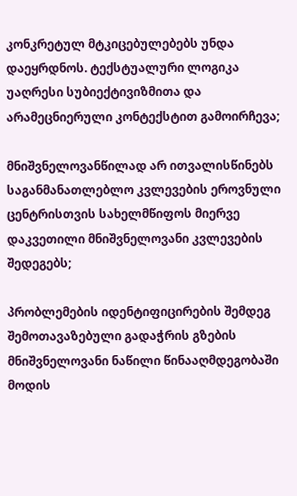კონკრეტულ მტკიცებულებებს უნდა დაეყრდნოს. ტექსტუალური ლოგიკა უაღრესი სუბიექტივიზმითა და არამეცნიერული კონტექსტით გამოირჩევა;

მნიშვნელოვანწილად არ ითვალისწინებს საგანმანათლებლო კვლევების ეროვნული ცენტრისთვის სახელმწიფოს მიერვე დაკვეთილი მნიშვნელოვანი კვლევების შედეგებს;

პრობლემების იდენტიფიცირების შემდეგ შემოთავაზებული გადაჭრის გზების მნიშვნელოვანი ნაწილი წინააღმდეგობაში მოდის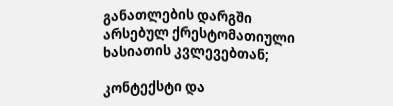განათლების დარგში არსებულ ქრესტომათიული ხასიათის კვლევებთან;

კონტექსტი და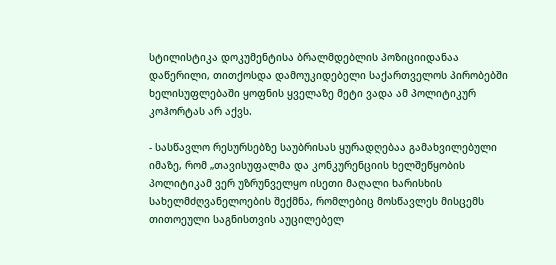სტილისტიკა დოკუმენტისა ბრალმდებლის პოზიციიდანაა დაწერილი, თითქოსდა დამოუკიდებელი საქართველოს პირობებში ხელისუფლებაში ყოფნის ყველაზე მეტი ვადა ამ პოლიტიკურ კოჰორტას არ აქვს.

- სასწავლო რესურსებზე საუბრისას ყურადღებაა გამახვილებული იმაზე, რომ „თავისუფალმა და კონკურენციის ხელშეწყობის პოლიტიკამ ვერ უზრუნველყო ისეთი მაღალი ხარისხის სახელმძღვანელოების შექმნა, რომლებიც მოსწავლეს მისცემს თითოეული საგნისთვის აუცილებელ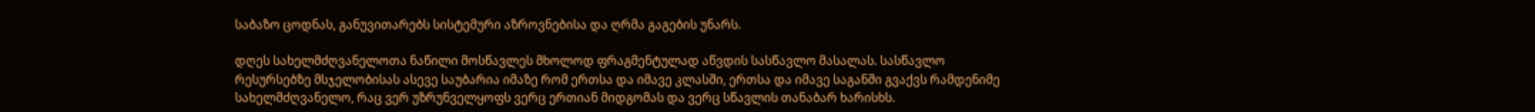საბაზო ცოდნას, განუვითარებს სისტემური აზროვნებისა და ღრმა გაგების უნარს.

დღეს სახელმძღვანელოთა ნაწილი მოსწავლეს მხოლოდ ფრაგმენტულად აწვდის სასწავლო მასალას. სასწავლო რესურსებზე მსჯელობისას ასევე საუბარია იმაზე რომ ერთსა და იმავე კლასში, ერთსა და იმავე საგანში გვაქვს რამდენიმე სახელმძღვანელო, რაც ვერ უზრუნველყოფს ვერც ერთიან მიდგომას და ვერც სწავლის თანაბარ ხარისხს.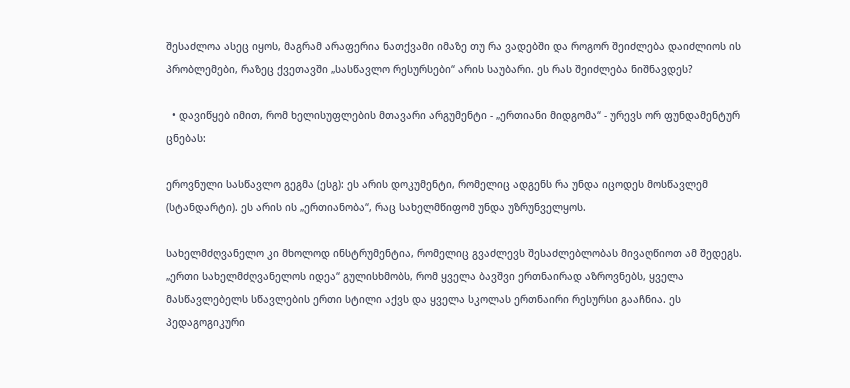შესაძლოა ასეც იყოს, მაგრამ არაფერია ნათქვამი იმაზე თუ რა ვადებში და როგორ შეიძლება დაიძლიოს ის პრობლემები, რაზეც ქვეთავში „სასწავლო რესურსები“ არის საუბარი. ეს რას შეიძლება ნიშნავდეს?

  • დავიწყებ იმით, რომ ხელისუფლების მთავარი არგუმენტი - „ერთიანი მიდგომა“ - ურევს ორ ფუნდამენტურ ცნებას:

ეროვნული სასწავლო გეგმა (ესგ): ეს არის დოკუმენტი, რომელიც ადგენს რა უნდა იცოდეს მოსწავლემ (სტანდარტი). ეს არის ის „ერთიანობა“, რაც სახელმწიფომ უნდა უზრუნველყოს.

სახელმძღვანელო კი მხოლოდ ინსტრუმენტია, რომელიც გვაძლევს შესაძლებლობას მივაღწიოთ ამ შედეგს. „ერთი სახელმძღვანელოს იდეა“ გულისხმობს, რომ ყველა ბავშვი ერთნაირად აზროვნებს, ყველა მასწავლებელს სწავლების ერთი სტილი აქვს და ყველა სკოლას ერთნაირი რესურსი გააჩნია. ეს პედაგოგიკური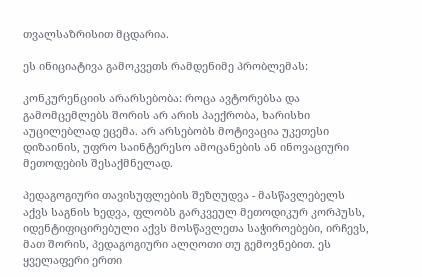თვალსაზრისით მცდარია.

ეს ინიციატივა გამოკვეთს რამდენიმე პრობლემას:

კონკურენციის არარსებობა: როცა ავტორებსა და გამომცემლებს შორის არ არის პაექრობა, ხარისხი აუცილებლად ეცემა. არ არსებობს მოტივაცია უკეთესი დიზაინის, უფრო საინტერესო ამოცანების ან ინოვაციური მეთოდების შესაქმნელად.

პედაგოგიური თავისუფლების შეზღუდვა - მასწავლებელს აქვს საგნის ხედვა, ფლობს გარკვეულ მეთოდიკურ კორპუსს, იდენტიფიცირებული აქვს მოსწავლეთა საჭიროებები, ირჩევს, მათ შორის, პედაგოგიური ალღოთი თუ გემოვნებით. ეს ყველაფერი ერთი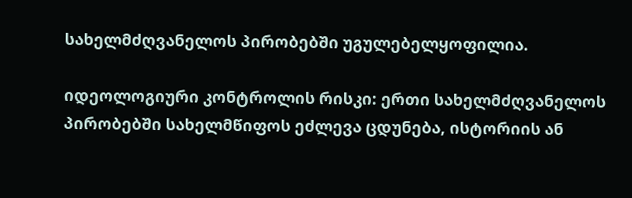სახელმძღვანელოს პირობებში უგულებელყოფილია.

იდეოლოგიური კონტროლის რისკი: ერთი სახელმძღვანელოს პირობებში სახელმწიფოს ეძლევა ცდუნება, ისტორიის ან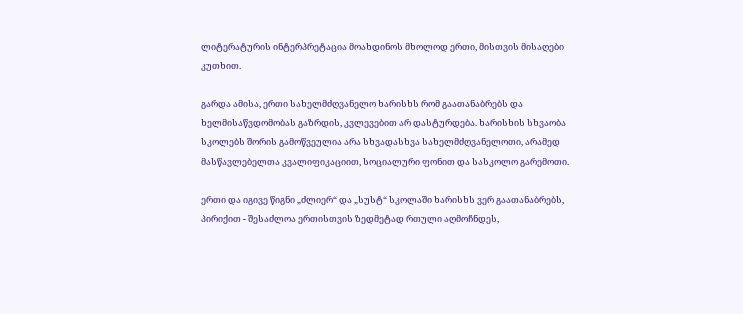ლიტერატურის ინტერპრეტაცია მოახდინოს მხოლოდ ერთი, მისთვის მისაღები კუთხით.

გარდა ამისა, ერთი სახელმძღვანელო ხარისხს რომ გაათანაბრებს და ხელმისაწვდომობას გაზრდის, კვლევებით არ დასტურდება. ხარისხის სხვაობა სკოლებს შორის გამოწვეულია არა სხვადასხვა სახელმძღვანელოთი, არამედ მასწავლებელთა კვალიფიკაციით, სოციალური ფონით და სასკოლო გარემოთი.

ერთი და იგივე წიგნი „ძლიერ“ და „სუსტ“ სკოლაში ხარისხს ვერ გაათანაბრებს, პირიქით - შესაძლოა ერთისთვის ზედმეტად რთული აღმოჩნდეს,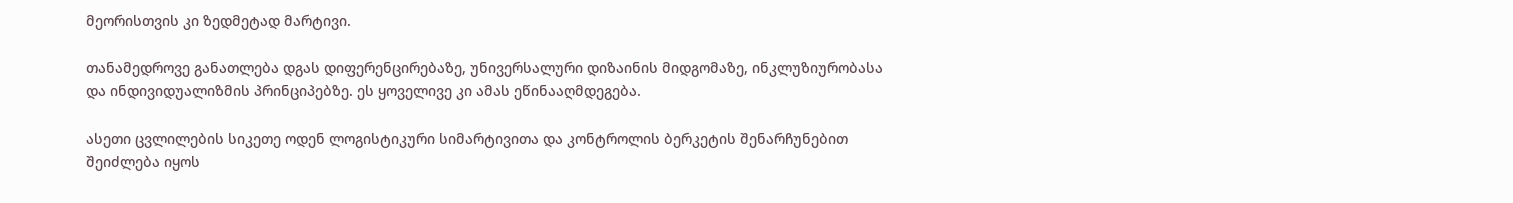მეორისთვის კი ზედმეტად მარტივი.

თანამედროვე განათლება დგას დიფერენცირებაზე, უნივერსალური დიზაინის მიდგომაზე, ინკლუზიურობასა და ინდივიდუალიზმის პრინციპებზე. ეს ყოველივე კი ამას ეწინააღმდეგება.

ასეთი ცვლილების სიკეთე ოდენ ლოგისტიკური სიმარტივითა და კონტროლის ბერკეტის შენარჩუნებით შეიძლება იყოს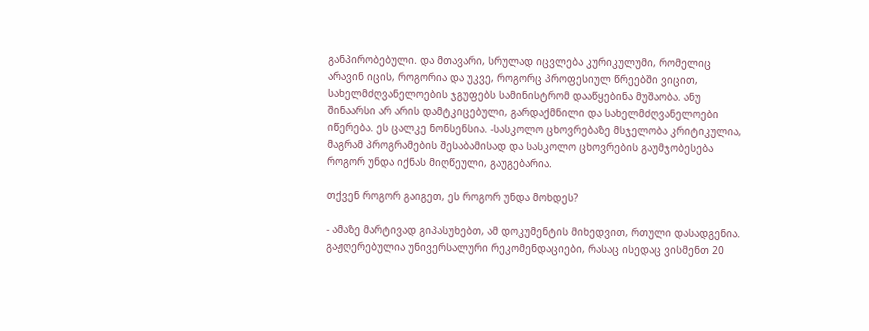განპირობებული. და მთავარი, სრულად იცვლება კურიკულუმი, რომელიც არავინ იცის, როგორია და უკვე, როგორც პროფესიულ წრეებში ვიცით, სახელმძღვანელოების ჯგუფებს სამინისტრომ დააწყებინა მუშაობა. ანუ შინაარსი არ არის დამტკიცებული, გარდაქმნილი და სახელმძღვანელოები იწერება. ეს ცალკე ნონსენსია. -სასკოლო ცხოვრებაზე მსჯელობა კრიტიკულია, მაგრამ პროგრამების შესაბამისად და სასკოლო ცხოვრების გაუმჯობესება როგორ უნდა იქნას მიღწეული, გაუგებარია.

თქვენ როგორ გაიგეთ, ეს როგორ უნდა მოხდეს?

- ამაზე მარტივად გიპასუხებთ, ამ დოკუმენტის მიხედვით, რთული დასადგენია. გაჟღერებულია უნივერსალური რეკომენდაციები, რასაც ისედაც ვისმენთ 20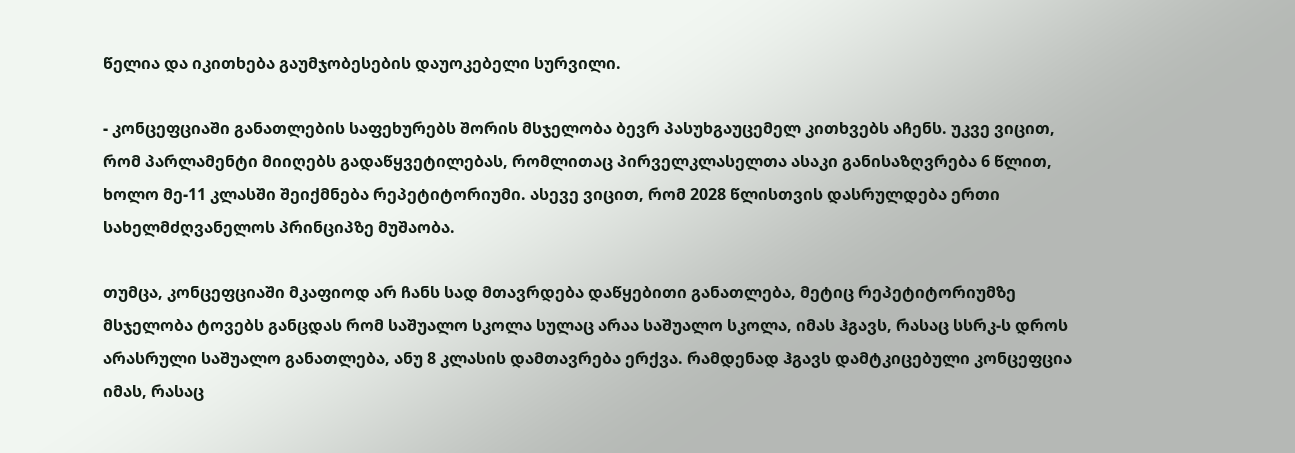წელია და იკითხება გაუმჯობესების დაუოკებელი სურვილი.

- კონცეფციაში განათლების საფეხურებს შორის მსჯელობა ბევრ პასუხგაუცემელ კითხვებს აჩენს. უკვე ვიცით, რომ პარლამენტი მიიღებს გადაწყვეტილებას, რომლითაც პირველკლასელთა ასაკი განისაზღვრება 6 წლით, ხოლო მე-11 კლასში შეიქმნება რეპეტიტორიუმი. ასევე ვიცით, რომ 2028 წლისთვის დასრულდება ერთი სახელმძღვანელოს პრინციპზე მუშაობა.

თუმცა, კონცეფციაში მკაფიოდ არ ჩანს სად მთავრდება დაწყებითი განათლება, მეტიც რეპეტიტორიუმზე მსჯელობა ტოვებს განცდას რომ საშუალო სკოლა სულაც არაა საშუალო სკოლა, იმას ჰგავს, რასაც სსრკ-ს დროს არასრული საშუალო განათლება, ანუ 8 კლასის დამთავრება ერქვა. რამდენად ჰგავს დამტკიცებული კონცეფცია იმას, რასაც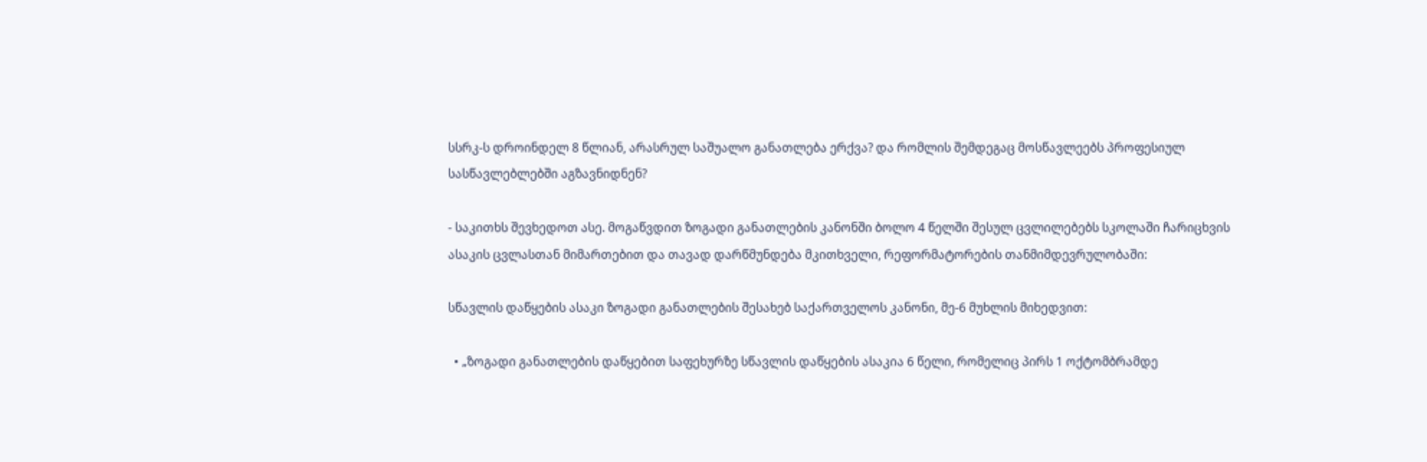სსრკ-ს დროინდელ 8 წლიან, არასრულ საშუალო განათლება ერქვა? და რომლის შემდეგაც მოსწავლეებს პროფესიულ სასწავლებლებში აგზავნიდნენ?

- საკითხს შევხედოთ ასე. მოგაწვდით ზოგადი განათლების კანონში ბოლო 4 წელში შესულ ცვლილებებს სკოლაში ჩარიცხვის ასაკის ცვლასთან მიმართებით და თავად დარწმუნდება მკითხველი, რეფორმატორების თანმიმდევრულობაში:

სწავლის დაწყების ასაკი ზოგადი განათლების შესახებ საქართველოს კანონი, მე-6 მუხლის მიხედვით:

  • „ზოგადი განათლების დაწყებით საფეხურზე სწავლის დაწყების ასაკია 6 წელი, რომელიც პირს 1 ოქტომბრამდე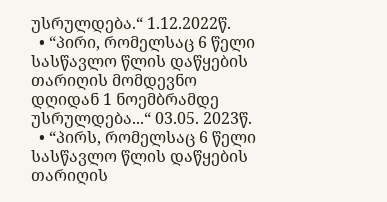უსრულდება.“ 1.12.2022წ.
  • “პირი, რომელსაც 6 წელი სასწავლო წლის დაწყების თარიღის მომდევნო დღიდან 1 ნოემბრამდე უსრულდება...“ 03.05. 2023წ.
  • “პირს, რომელსაც 6 წელი სასწავლო წლის დაწყების თარიღის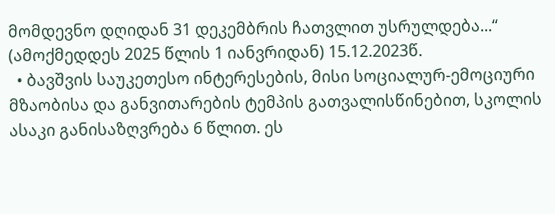მომდევნო დღიდან 31 დეკემბრის ჩათვლით უსრულდება...“ (ამოქმედდეს 2025 წლის 1 იანვრიდან) 15.12.2023წ.
  • ბავშვის საუკეთესო ინტერესების, მისი სოციალურ-ემოციური მზაობისა და განვითარების ტემპის გათვალისწინებით, სკოლის ასაკი განისაზღვრება 6 წლით. ეს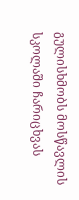გულისხმობს მოსწავლის სკოლაში ჩარიცხვას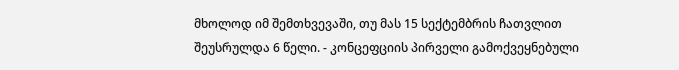მხოლოდ იმ შემთხვევაში, თუ მას 15 სექტემბრის ჩათვლით შეუსრულდა 6 წელი. - კონცეფციის პირველი გამოქვეყნებული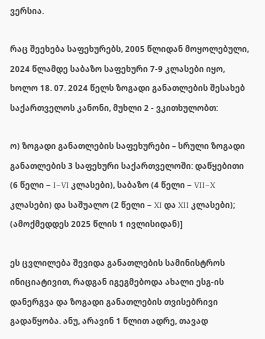ვერსია.

რაც შეეხება საფეხურებს, 2005 წლიდან მოყოლებული, 2024 წლამდე საბაზო საფეხური 7-9 კლასები იყო, ხოლო 18. 07. 2024 წელს ზოგადი განათლების შესახებ საქართველოს კანონი, მუხლი 2 - ვკითხულობთ:

ო) ზოგადი განათლების საფეხურები – სრული ზოგადი განათლების 3 საფეხური საქართველოში: დაწყებითი (6 წელი − I−VI კლასები), საბაზო (4 წელი − VII−X კლასები) და საშუალო (2 წელი − XI და XII კლასები); (ამოქმედდეს 2025 წლის 1 ივლისიდან)]

ეს ცვლილება შევიდა განათლების სამინისტროს ინიციატივით, რადგან იგეგმებოდა ახალი ესგ-ის დანერგვა და ზოგადი განათლების თვისებრივი გადაწყობა. ანუ, არავინ 1 წლით ადრე, თავად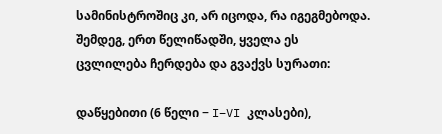სამინისტროშიც კი, არ იცოდა, რა იგეგმებოდა. შემდეგ, ერთ წელიწადში, ყველა ეს ცვლილება ჩერდება და გვაქვს სურათი:

დაწყებითი (6 წელი − I−VI კლასები),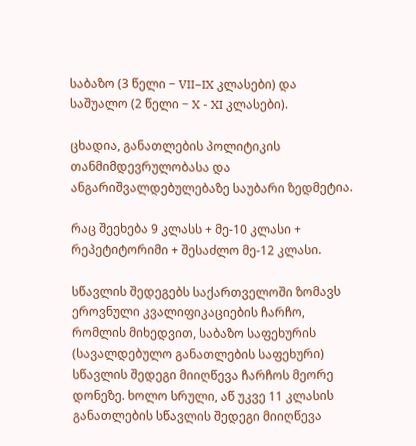საბაზო (3 წელი − VII−IX კლასები) და საშუალო (2 წელი − X - XI კლასები).

ცხადია, განათლების პოლიტიკის თანმიმდევრულობასა და ანგარიშვალდებულებაზე საუბარი ზედმეტია.

რაც შეეხება 9 კლასს + მე-10 კლასი + რეპეტიტორიმი + შესაძლო მე-12 კლასი.

სწავლის შედეგებს საქართველოში ზომავს ეროვნული კვალიფიკაციების ჩარჩო, რომლის მიხედვით, საბაზო საფეხურის (სავალდებულო განათლების საფეხური) სწავლის შედეგი მიიღწევა ჩარჩოს მეორე დონეზე. ხოლო სრული, აწ უკვე 11 კლასის განათლების სწავლის შედეგი მიიღწევა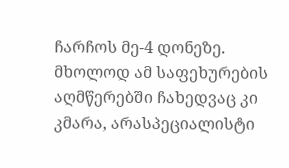ჩარჩოს მე-4 დონეზე. მხოლოდ ამ საფეხურების აღმწერებში ჩახედვაც კი კმარა, არასპეციალისტი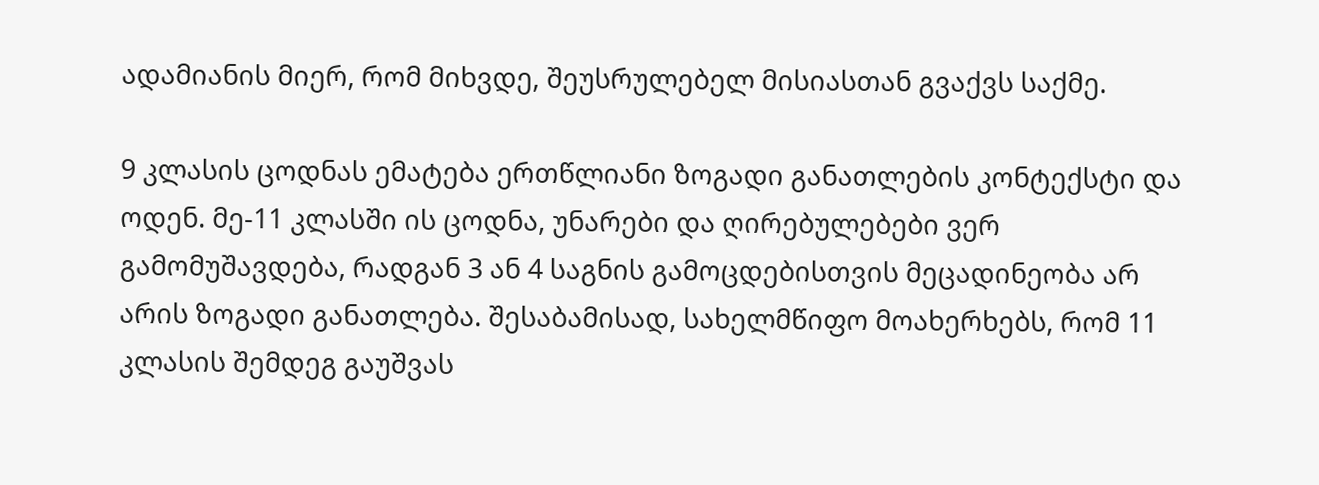ადამიანის მიერ, რომ მიხვდე, შეუსრულებელ მისიასთან გვაქვს საქმე.

9 კლასის ცოდნას ემატება ერთწლიანი ზოგადი განათლების კონტექსტი და ოდენ. მე-11 კლასში ის ცოდნა, უნარები და ღირებულებები ვერ გამომუშავდება, რადგან 3 ან 4 საგნის გამოცდებისთვის მეცადინეობა არ არის ზოგადი განათლება. შესაბამისად, სახელმწიფო მოახერხებს, რომ 11 კლასის შემდეგ გაუშვას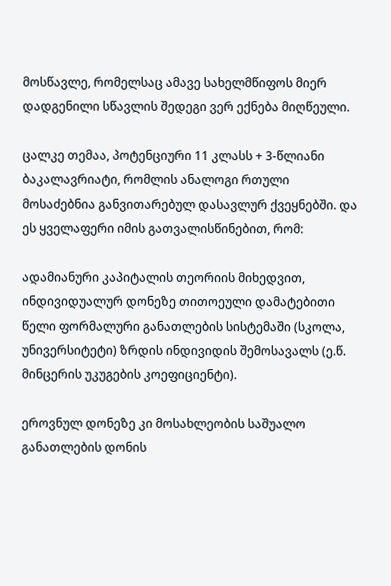მოსწავლე, რომელსაც ამავე სახელმწიფოს მიერ დადგენილი სწავლის შედეგი ვერ ექნება მიღწეული.

ცალკე თემაა, პოტენციური 11 კლასს + 3-წლიანი ბაკალავრიატი, რომლის ანალოგი რთული მოსაძებნია განვითარებულ დასავლურ ქვეყნებში. და ეს ყველაფერი იმის გათვალისწინებით, რომ:

ადამიანური კაპიტალის თეორიის მიხედვით, ინდივიდუალურ დონეზე თითოეული დამატებითი წელი ფორმალური განათლების სისტემაში (სკოლა, უნივერსიტეტი) ზრდის ინდივიდის შემოსავალს (ე.წ. მინცერის უკუგების კოეფიციენტი).

ეროვნულ დონეზე კი მოსახლეობის საშუალო განათლების დონის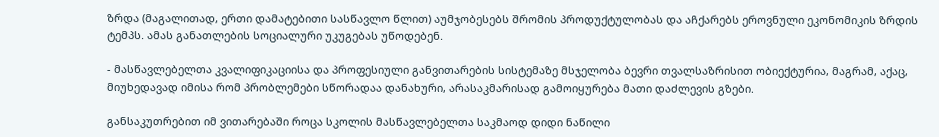ზრდა (მაგალითად, ერთი დამატებითი სასწავლო წლით) აუმჯობესებს შრომის პროდუქტულობას და აჩქარებს ეროვნული ეკონომიკის ზრდის ტემპს. ამას განათლების სოციალური უკუგებას უწოდებენ.

- მასწავლებელთა კვალიფიკაციისა და პროფესიული განვითარების სისტემაზე მსჯელობა ბევრი თვალსაზრისით ობიექტურია, მაგრამ, აქაც, მიუხედავად იმისა რომ პრობლემები სწორადაა დანახური, არასაკმარისად გამოიყურება მათი დაძლევის გზები.

განსაკუთრებით იმ ვითარებაში როცა სკოლის მასწავლებელთა საკმაოდ დიდი ნაწილი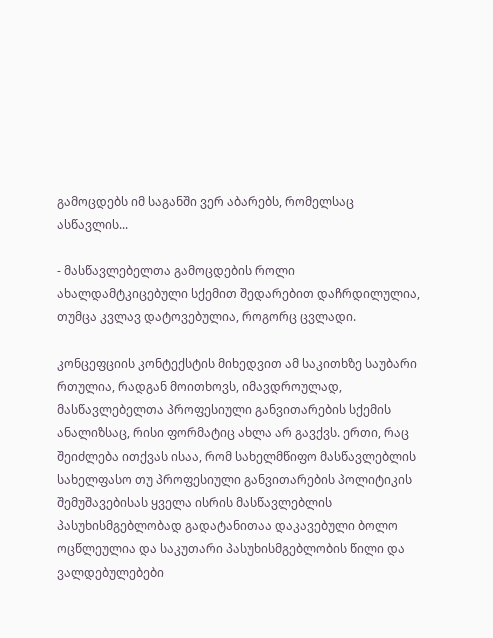გამოცდებს იმ საგანში ვერ აბარებს, რომელსაც ასწავლის...

- მასწავლებელთა გამოცდების როლი ახალდამტკიცებული სქემით შედარებით დაჩრდილულია, თუმცა კვლავ დატოვებულია, როგორც ცვლადი.

კონცეფციის კონტექსტის მიხედვით ამ საკითხზე საუბარი რთულია, რადგან მოითხოვს, იმავდროულად, მასწავლებელთა პროფესიული განვითარების სქემის ანალიზსაც, რისი ფორმატიც ახლა არ გავქვს. ერთი, რაც შეიძლება ითქვას ისაა, რომ სახელმწიფო მასწავლებლის სახელფასო თუ პროფესიული განვითარების პოლიტიკის შემუშავებისას ყველა ისრის მასწავლებლის პასუხისმგებლობად გადატანითაა დაკავებული ბოლო ოცწლეულია და საკუთარი პასუხისმგებლობის წილი და ვალდებულებები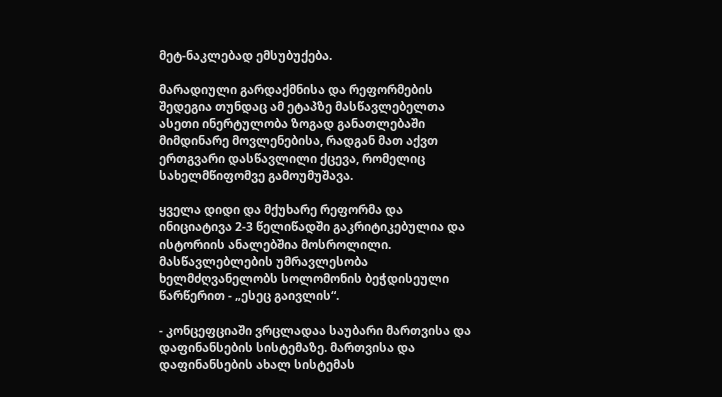მეტ-ნაკლებად ემსუბუქება.

მარადიული გარდაქმნისა და რეფორმების შედეგია თუნდაც ამ ეტაპზე მასწავლებელთა ასეთი ინერტულობა ზოგად განათლებაში მიმდინარე მოვლენებისა, რადგან მათ აქვთ ერთგვარი დასწავლილი ქცევა, რომელიც სახელმწიფომვე გამოუმუშავა.

ყველა დიდი და მქუხარე რეფორმა და ინიციატივა 2-3 წელიწადში გაკრიტიკებულია და ისტორიის ანალებშია მოსროლილი. მასწავლებლების უმრავლესობა ხელმძღვანელობს სოლომონის ბეჭდისეული წარწერით - „ესეც გაივლის“.

- კონცეფციაში ვრცლადაა საუბარი მართვისა და დაფინანსების სისტემაზე. მართვისა და დაფინანსების ახალ სისტემას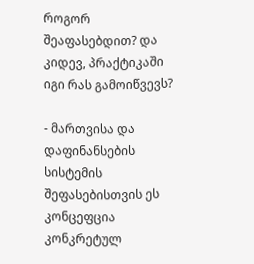როგორ შეაფასებდით? და კიდევ, პრაქტიკაში იგი რას გამოიწვევს?

- მართვისა და დაფინანსების სისტემის შეფასებისთვის ეს კონცეფცია კონკრეტულ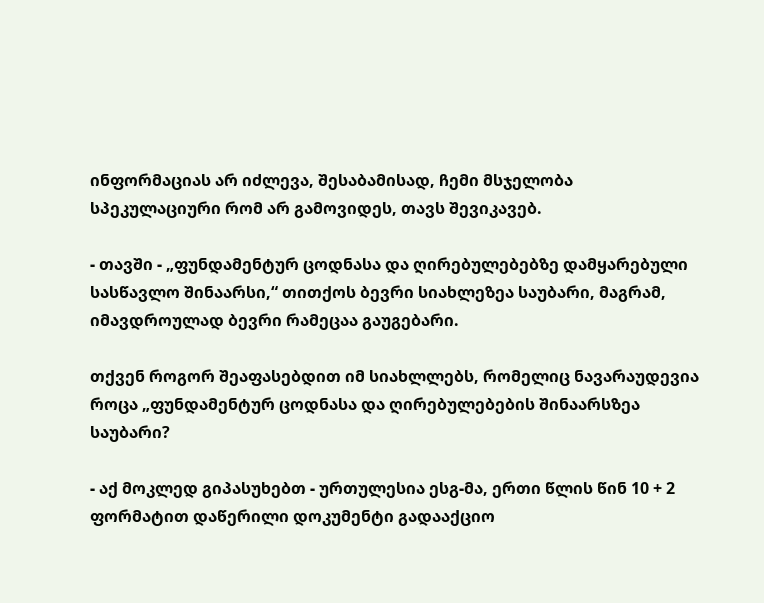ინფორმაციას არ იძლევა, შესაბამისად, ჩემი მსჯელობა სპეკულაციური რომ არ გამოვიდეს, თავს შევიკავებ.

- თავში - „ფუნდამენტურ ცოდნასა და ღირებულებებზე დამყარებული სასწავლო შინაარსი,“ თითქოს ბევრი სიახლეზეა საუბარი, მაგრამ, იმავდროულად ბევრი რამეცაა გაუგებარი.

თქვენ როგორ შეაფასებდით იმ სიახლლებს, რომელიც ნავარაუდევია როცა „ფუნდამენტურ ცოდნასა და ღირებულებების შინაარსზეა საუბარი?

- აქ მოკლედ გიპასუხებთ - ურთულესია ესგ-მა, ერთი წლის წინ 10 + 2 ფორმატით დაწერილი დოკუმენტი გადააქციო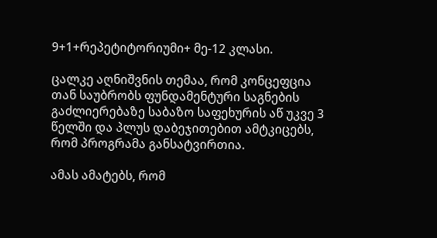9+1+რეპეტიტორიუმი+ მე-12 კლასი.

ცალკე აღნიშვნის თემაა, რომ კონცეფცია თან საუბრობს ფუნდამენტური საგნების გაძლიერებაზე საბაზო საფეხურის აწ უკვე 3 წელში და პლუს დაბეჯითებით ამტკიცებს, რომ პროგრამა განსატვირთია.

ამას ამატებს, რომ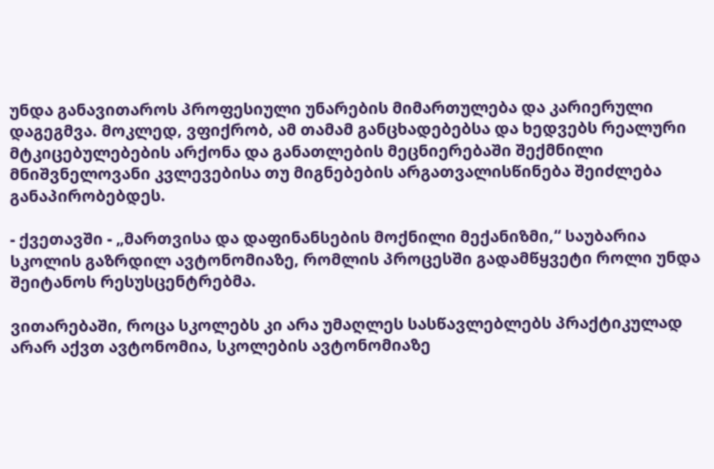უნდა განავითაროს პროფესიული უნარების მიმართულება და კარიერული დაგეგმვა. მოკლედ, ვფიქრობ, ამ თამამ განცხადებებსა და ხედვებს რეალური მტკიცებულებების არქონა და განათლების მეცნიერებაში შექმნილი მნიშვნელოვანი კვლევებისა თუ მიგნებების არგათვალისწინება შეიძლება განაპირობებდეს.

- ქვეთავში - „მართვისა და დაფინანსების მოქნილი მექანიზმი,“ საუბარია სკოლის გაზრდილ ავტონომიაზე, რომლის პროცესში გადამწყვეტი როლი უნდა შეიტანოს რესუსცენტრებმა.

ვითარებაში, როცა სკოლებს კი არა უმაღლეს სასწავლებლებს პრაქტიკულად არარ აქვთ ავტონომია, სკოლების ავტონომიაზე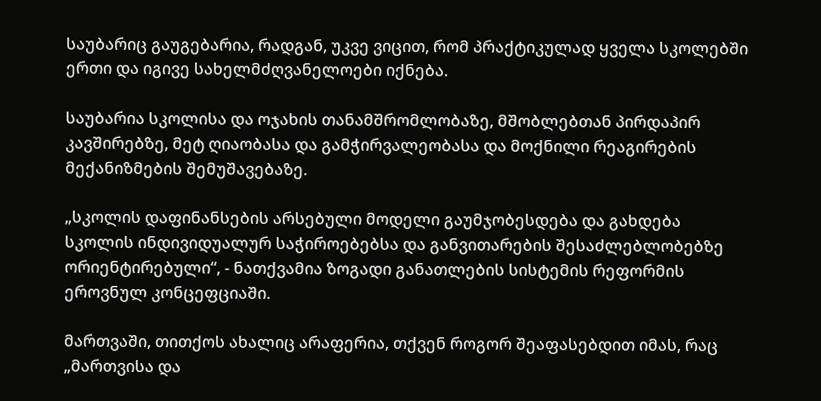საუბარიც გაუგებარია, რადგან, უკვე ვიცით, რომ პრაქტიკულად ყველა სკოლებში ერთი და იგივე სახელმძღვანელოები იქნება.

საუბარია სკოლისა და ოჯახის თანამშრომლობაზე, მშობლებთან პირდაპირ კავშირებზე, მეტ ღიაობასა და გამჭირვალეობასა და მოქნილი რეაგირების მექანიზმების შემუშავებაზე.

„სკოლის დაფინანსების არსებული მოდელი გაუმჯობესდება და გახდება სკოლის ინდივიდუალურ საჭიროებებსა და განვითარების შესაძლებლობებზე ორიენტირებული“, - ნათქვამია ზოგადი განათლების სისტემის რეფორმის ეროვნულ კონცეფციაში.

მართვაში, თითქოს ახალიც არაფერია, თქვენ როგორ შეაფასებდით იმას, რაც „მართვისა და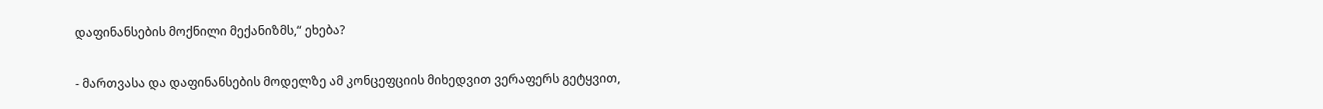დაფინანსების მოქნილი მექანიზმს,“ ეხება?

- მართვასა და დაფინანსების მოდელზე ამ კონცეფციის მიხედვით ვერაფერს გეტყვით,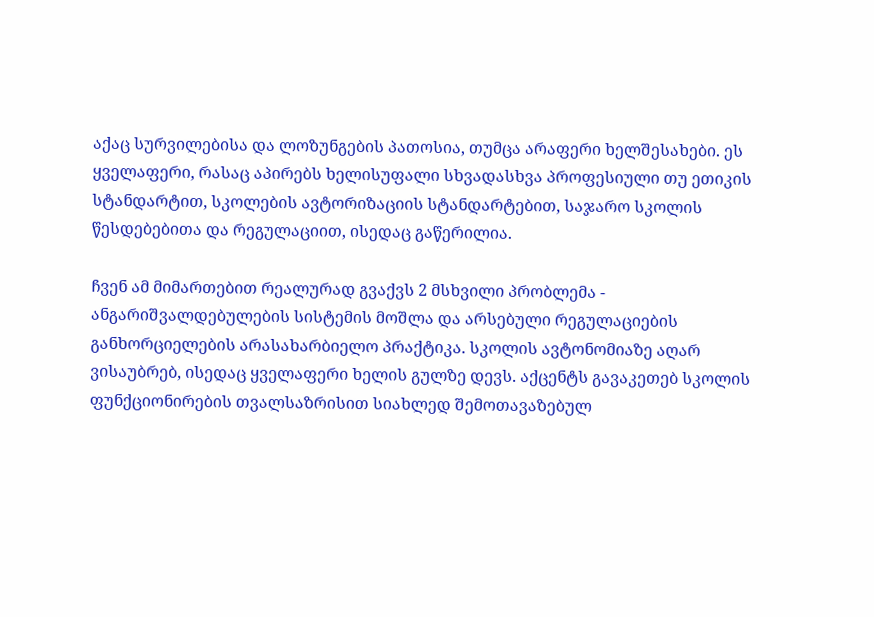აქაც სურვილებისა და ლოზუნგების პათოსია, თუმცა არაფერი ხელშესახები. ეს ყველაფერი, რასაც აპირებს ხელისუფალი სხვადასხვა პროფესიული თუ ეთიკის სტანდარტით, სკოლების ავტორიზაციის სტანდარტებით, საჯარო სკოლის წესდებებითა და რეგულაციით, ისედაც გაწერილია.

ჩვენ ამ მიმართებით რეალურად გვაქვს 2 მსხვილი პრობლემა - ანგარიშვალდებულების სისტემის მოშლა და არსებული რეგულაციების განხორციელების არასახარბიელო პრაქტიკა. სკოლის ავტონომიაზე აღარ ვისაუბრებ, ისედაც ყველაფერი ხელის გულზე დევს. აქცენტს გავაკეთებ სკოლის ფუნქციონირების თვალსაზრისით სიახლედ შემოთავაზებულ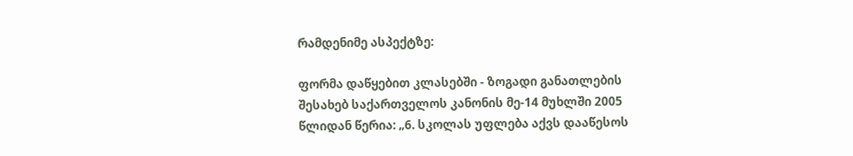რამდენიმე ასპექტზე:

ფორმა დაწყებით კლასებში - ზოგადი განათლების შესახებ საქართველოს კანონის მე-14 მუხლში 2005 წლიდან წერია: „6. სკოლას უფლება აქვს დააწესოს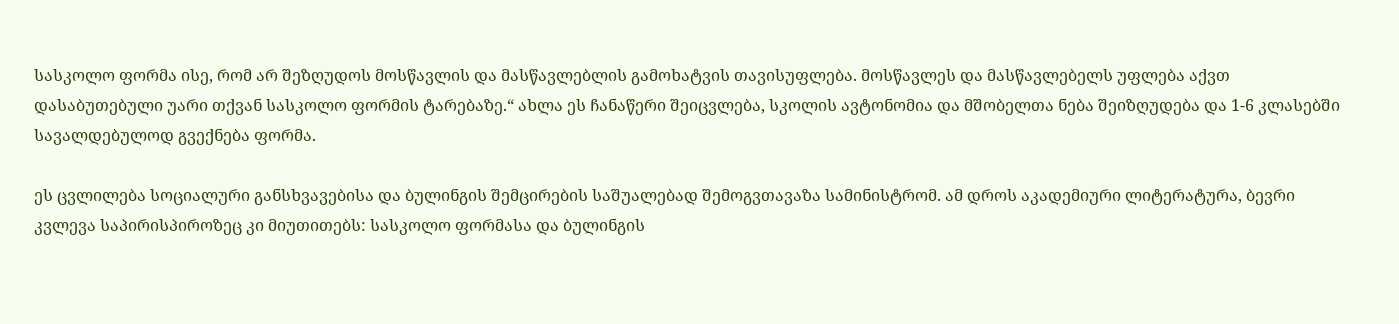სასკოლო ფორმა ისე, რომ არ შეზღუდოს მოსწავლის და მასწავლებლის გამოხატვის თავისუფლება. მოსწავლეს და მასწავლებელს უფლება აქვთ დასაბუთებული უარი თქვან სასკოლო ფორმის ტარებაზე.“ ახლა ეს ჩანაწერი შეიცვლება, სკოლის ავტონომია და მშობელთა ნება შეიზღუდება და 1-6 კლასებში სავალდებულოდ გვექნება ფორმა.

ეს ცვლილება სოციალური განსხვავებისა და ბულინგის შემცირების საშუალებად შემოგვთავაზა სამინისტრომ. ამ დროს აკადემიური ლიტერატურა, ბევრი კვლევა საპირისპიროზეც კი მიუთითებს: სასკოლო ფორმასა და ბულინგის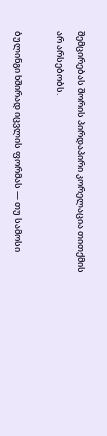შემცირებას შორის პირდაპირი კორელაცია თითქმის არ არსებობს.

ბულინგი ხშირად იცვლის ფორმას — თუ სამოსი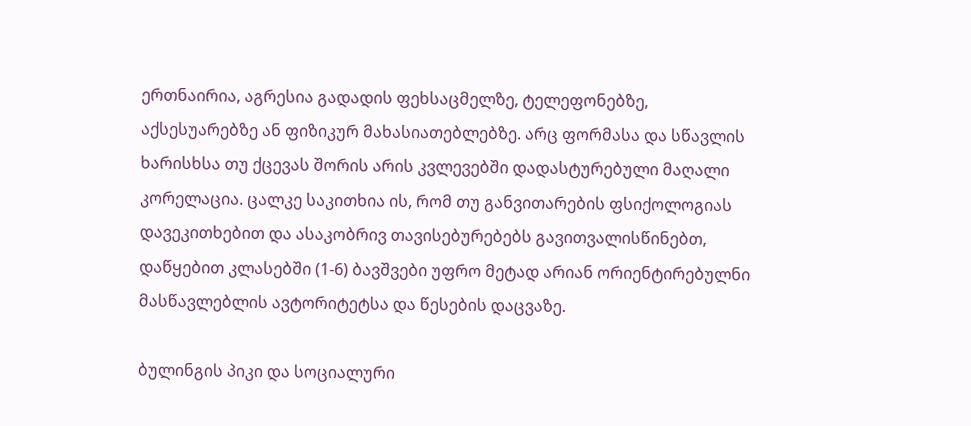ერთნაირია, აგრესია გადადის ფეხსაცმელზე, ტელეფონებზე, აქსესუარებზე ან ფიზიკურ მახასიათებლებზე. არც ფორმასა და სწავლის ხარისხსა თუ ქცევას შორის არის კვლევებში დადასტურებული მაღალი კორელაცია. ცალკე საკითხია ის, რომ თუ განვითარების ფსიქოლოგიას დავეკითხებით და ასაკობრივ თავისებურებებს გავითვალისწინებთ, დაწყებით კლასებში (1-6) ბავშვები უფრო მეტად არიან ორიენტირებულნი მასწავლებლის ავტორიტეტსა და წესების დაცვაზე.

ბულინგის პიკი და სოციალური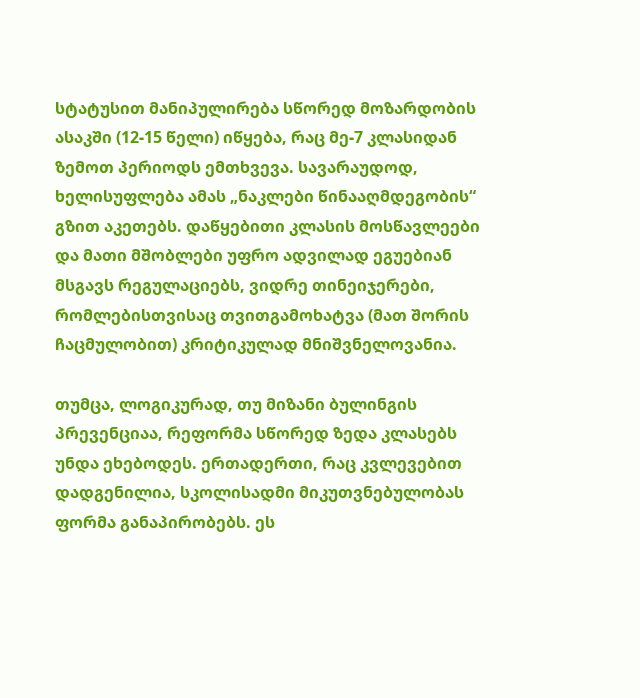სტატუსით მანიპულირება სწორედ მოზარდობის ასაკში (12-15 წელი) იწყება, რაც მე-7 კლასიდან ზემოთ პერიოდს ემთხვევა. სავარაუდოდ, ხელისუფლება ამას „ნაკლები წინააღმდეგობის“ გზით აკეთებს. დაწყებითი კლასის მოსწავლეები და მათი მშობლები უფრო ადვილად ეგუებიან მსგავს რეგულაციებს, ვიდრე თინეიჯერები, რომლებისთვისაც თვითგამოხატვა (მათ შორის ჩაცმულობით) კრიტიკულად მნიშვნელოვანია.

თუმცა, ლოგიკურად, თუ მიზანი ბულინგის პრევენციაა, რეფორმა სწორედ ზედა კლასებს უნდა ეხებოდეს. ერთადერთი, რაც კვლევებით დადგენილია, სკოლისადმი მიკუთვნებულობას ფორმა განაპირობებს. ეს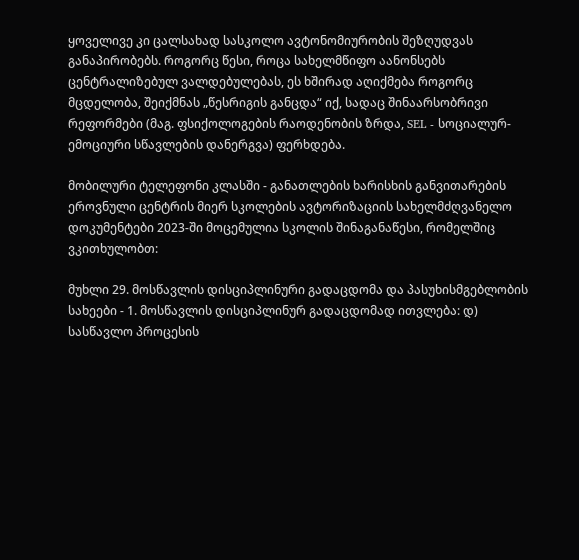ყოველივე კი ცალსახად სასკოლო ავტონომიურობის შეზღუდვას განაპირობებს. როგორც წესი, როცა სახელმწიფო აანონსებს ცენტრალიზებულ ვალდებულებას, ეს ხშირად აღიქმება როგორც მცდელობა, შეიქმნას „წესრიგის განცდა“ იქ, სადაც შინაარსობრივი რეფორმები (მაგ. ფსიქოლოგების რაოდენობის ზრდა, SEL - სოციალურ-ემოციური სწავლების დანერგვა) ფერხდება.

მობილური ტელეფონი კლასში - განათლების ხარისხის განვითარების ეროვნული ცენტრის მიერ სკოლების ავტორიზაციის სახელმძღვანელო დოკუმენტები 2023-ში მოცემულია სკოლის შინაგანაწესი, რომელშიც ვკითხულობთ:

მუხლი 29. მოსწავლის დისციპლინური გადაცდომა და პასუხისმგებლობის სახეები - 1. მოსწავლის დისციპლინურ გადაცდომად ითვლება: დ) სასწავლო პროცესის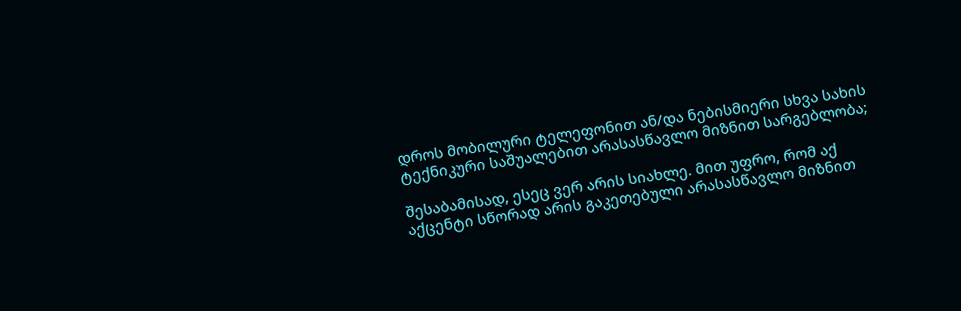დროს მობილური ტელეფონით ან/და ნებისმიერი სხვა სახის ტექნიკური საშუალებით არასასწავლო მიზნით სარგებლობა;

შესაბამისად, ესეც ვერ არის სიახლე. მით უფრო, რომ აქ აქცენტი სწორად არის გაკეთებული არასასწავლო მიზნით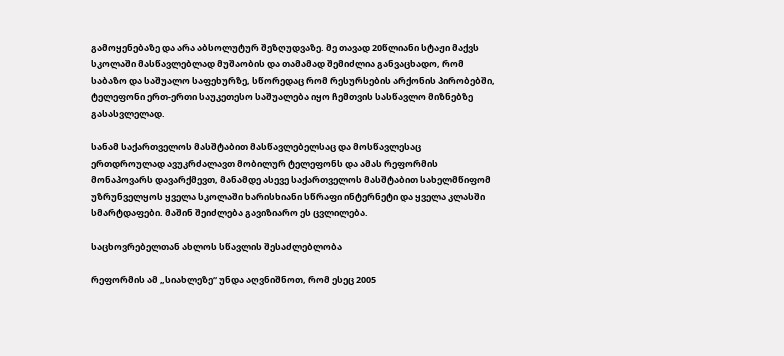გამოყენებაზე და არა აბსოლუტურ შეზღუდვაზე. მე თავად 20წლიანი სტაჟი მაქვს სკოლაში მასწავლებლად მუშაობის და თამამად შემიძლია განვაცხადო, რომ საბაზო და საშუალო საფეხურზე, სწორედაც რომ რესურსების არქონის პირობებში, ტელეფონი ერთ-ერთი საუკეთესო საშუალება იყო ჩემთვის სასწავლო მიზნებზე გასასვლელად.

სანამ საქართველოს მასშტაბით მასწავლებელსაც და მოსწავლესაც ერთდროულად ავუკრძალავთ მობილურ ტელეფონს და ამას რეფორმის მონაპოვარს დავარქმევთ, მანამდე ასევე საქართველოს მასშტაბით სახელმწიფომ უზრუნველყოს ყველა სკოლაში ხარისხიანი სწრაფი ინტერნეტი და ყველა კლასში სმარტდაფები. მაშინ შეიძლება გავიზიარო ეს ცვლილება.

საცხოვრებელთან ახლოს სწავლის შესაძლებლობა

რეფორმის ამ „სიახლეზე“ უნდა აღვნიშნოთ, რომ ესეც 2005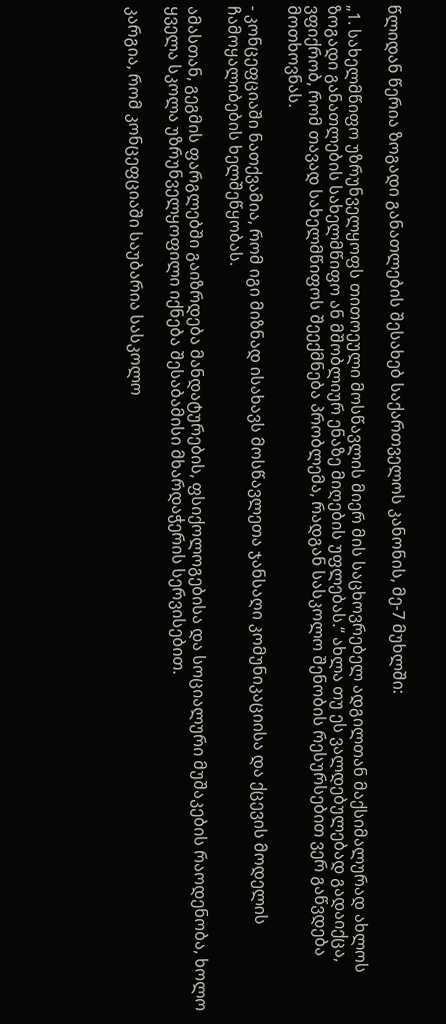წლიდან წერია ზოგადი განათლების შესახებ საქართველოს კანონის, მე-7 მუხლში:

„1. სახელმწიფო უზრუნველყოფს თითოეული მოსწავლის მიერ მის საცხოვრებელ ადგილთან მაქსიმალურად ახლოს ზოგადი განათლების სახელმწიფო ან მშობლიურ ენაზე მიღების უფლებას.“ ახლა თუ ეს ვალდებულებად გადაიქცა, ვფიქრობ, რომ თავად სახელმწიფოს შეექმნება პრობლემა, რადგან სასკოლო შენობის რესურსებით ვერ გაწვდება მოთხოვნას.

- კონცეფციაში ნათქვამია, რომ იგი მიზნად ისახავს მოსწავლეთა ჯანსაღი კომუნიკაციისა და ქცევის მოდელის ჩამოყალიბების ხელშეწყობას.

ამასთან, გეგმის ფარგლებში გაიზრდება მანდატურების, ფსიქოლოგებისა და სოციალური მუშაკების რაოდენობა, ხოლო ყველა სკოლა უზრუნველყოფილი იქნება შესაბამისი მხარდაჭერის სერვისებით.

კარგია, რომ კონცეფციაში საუბარია სასკოლო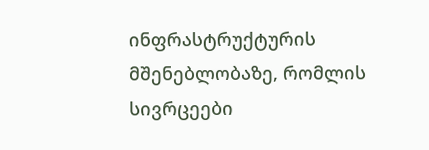ინფრასტრუქტურის მშენებლობაზე, რომლის სივრცეები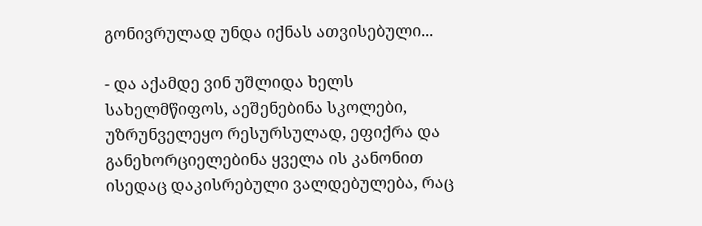გონივრულად უნდა იქნას ათვისებული...

- და აქამდე ვინ უშლიდა ხელს სახელმწიფოს, აეშენებინა სკოლები, უზრუნველეყო რესურსულად, ეფიქრა და განეხორციელებინა ყველა ის კანონით ისედაც დაკისრებული ვალდებულება, რაც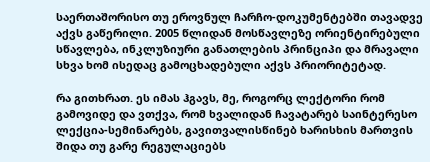საერთაშორისო თუ ეროვნულ ჩარჩო-დოკუმენტებში თავადვე აქვს გაწერილი. 2005 წლიდან მოსწავლეზე ორიენტირებული სწავლება, ინკლუზიური განათლების პრინციპი და მრავალი სხვა ხომ ისედაც გამოცხადებული აქვს პრიორიტეტად.

რა გითხრათ. ეს იმას ჰგავს, მე, როგორც ლექტორი რომ გამოვიდე და ვთქვა, რომ ხვალიდან ჩავატარებ საინტერესო ლექცია-სემინარებს, გავითვალისწინებ ხარისხის მართვის შიდა თუ გარე რეგულაციებს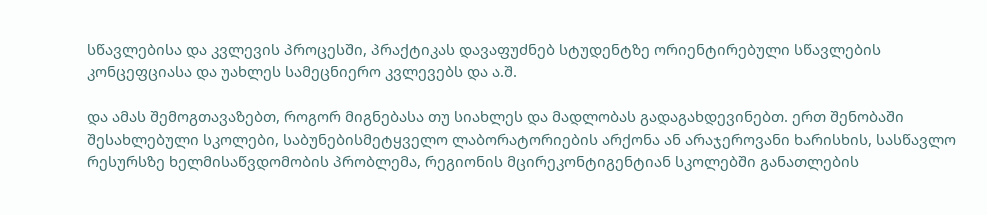სწავლებისა და კვლევის პროცესში, პრაქტიკას დავაფუძნებ სტუდენტზე ორიენტირებული სწავლების კონცეფციასა და უახლეს სამეცნიერო კვლევებს და ა.შ.

და ამას შემოგთავაზებთ, როგორ მიგნებასა თუ სიახლეს და მადლობას გადაგახდევინებთ. ერთ შენობაში შესახლებული სკოლები, საბუნებისმეტყველო ლაბორატორიების არქონა ან არაჯეროვანი ხარისხის, სასწავლო რესურსზე ხელმისაწვდომობის პრობლემა, რეგიონის მცირეკონტიგენტიან სკოლებში განათლების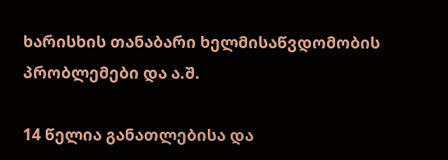ხარისხის თანაბარი ხელმისაწვდომობის პრობლემები და ა.შ.

14 წელია განათლებისა და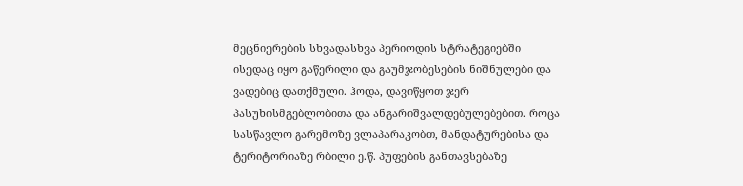მეცნიერების სხვადასხვა პერიოდის სტრატეგიებში ისედაც იყო გაწერილი და გაუმჯობესების ნიშნულები და ვადებიც დათქმული. ჰოდა, დავიწყოთ ჯერ პასუხისმგებლობითა და ანგარიშვალდებულებებით. როცა სასწავლო გარემოზე ვლაპარაკობთ, მანდატურებისა და ტერიტორიაზე რბილი ე.წ. პუფების განთავსებაზე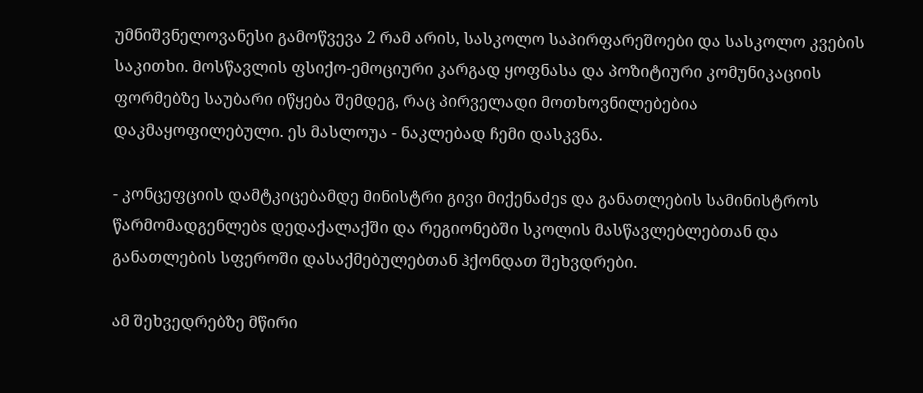უმნიშვნელოვანესი გამოწვევა 2 რამ არის, სასკოლო საპირფარეშოები და სასკოლო კვების საკითხი. მოსწავლის ფსიქო-ემოციური კარგად ყოფნასა და პოზიტიური კომუნიკაციის ფორმებზე საუბარი იწყება შემდეგ, რაც პირველადი მოთხოვნილებებია დაკმაყოფილებული. ეს მასლოუა - ნაკლებად ჩემი დასკვნა.

- კონცეფციის დამტკიცებამდე მინისტრი გივი მიქენაძეs და განათლების სამინისტროს წარმომადგენლებs დედაქალაქში და რეგიონებში სკოლის მასწავლებლებთან და განათლების სფეროში დასაქმებულებთან ჰქონდათ შეხვდრები.

ამ შეხვედრებზე მწირი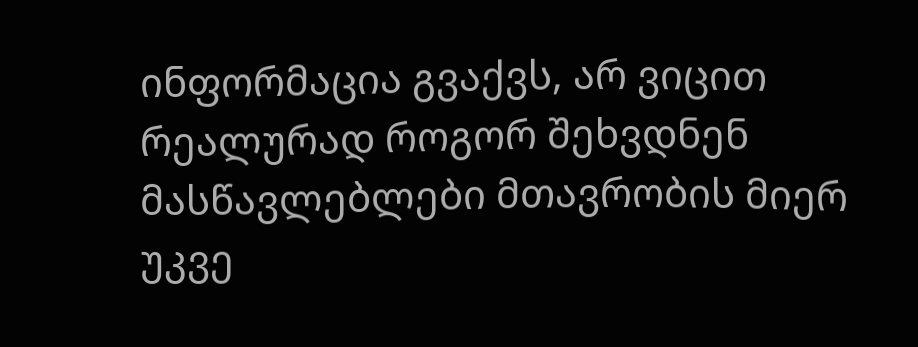ინფორმაცია გვაქვს, არ ვიცით რეალურად როგორ შეხვდნენ მასწავლებლები მთავრობის მიერ უკვე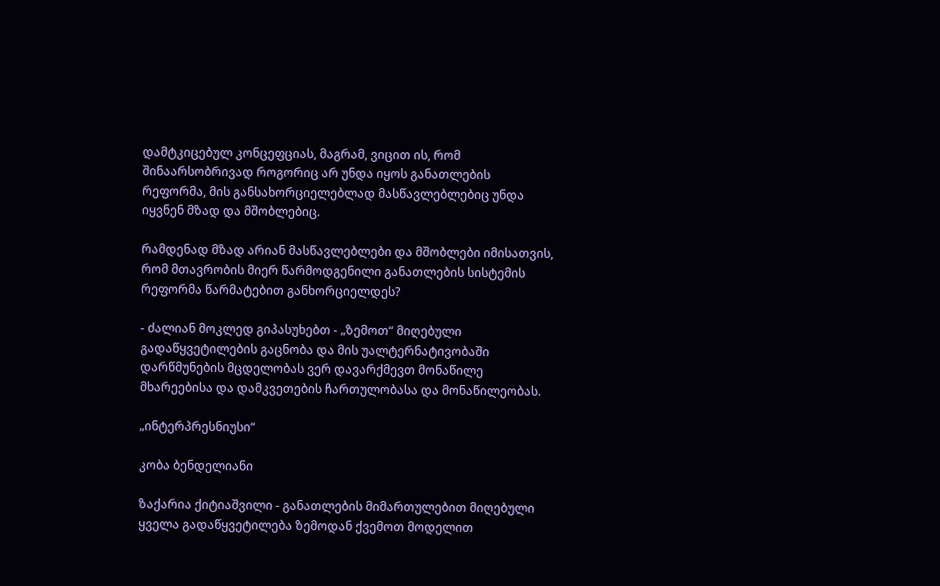დამტკიცებულ კონცეფციას, მაგრამ, ვიცით ის, რომ შინაარსობრივად როგორიც არ უნდა იყოს განათლების რეფორმა, მის განსახორციელებლად მასწავლებლებიც უნდა იყვნენ მზად და მშობლებიც.

რამდენად მზად არიან მასწავლებლები და მშობლები იმისათვის, რომ მთავრობის მიერ წარმოდგენილი განათლების სისტემის რეფორმა წარმატებით განხორციელდეს?

- ძალიან მოკლედ გიპასუხებთ - „ზემოთ“ მიღებული გადაწყვეტილების გაცნობა და მის უალტერნატივობაში დარწმუნების მცდელობას ვერ დავარქმევთ მონაწილე მხარეებისა და დამკვეთების ჩართულობასა და მონაწილეობას.

„ინტერპრესნიუსი“

კობა ბენდელიანი

ზაქარია ქიტიაშვილი - განათლების მიმართულებით მიღებული ყველა გადაწყვეტილება ზემოდან ქვემოთ მოდელით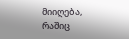მიიღება, რაშიც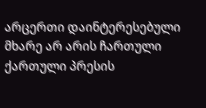არცერთი დაინტერესებული მხარე არ არის ჩართული
ქართული პრესის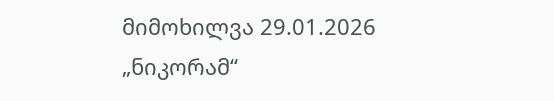მიმოხილვა 29.01.2026
„ნიკორამ“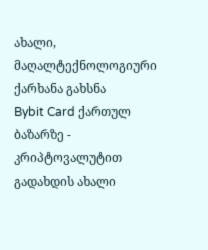ახალი, მაღალტექნოლოგიური ქარხანა გახსნა
Bybit Card ქართულ ბაზარზე - კრიპტოვალუტით გადახდის ახალი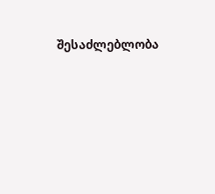შესაძლებლობა